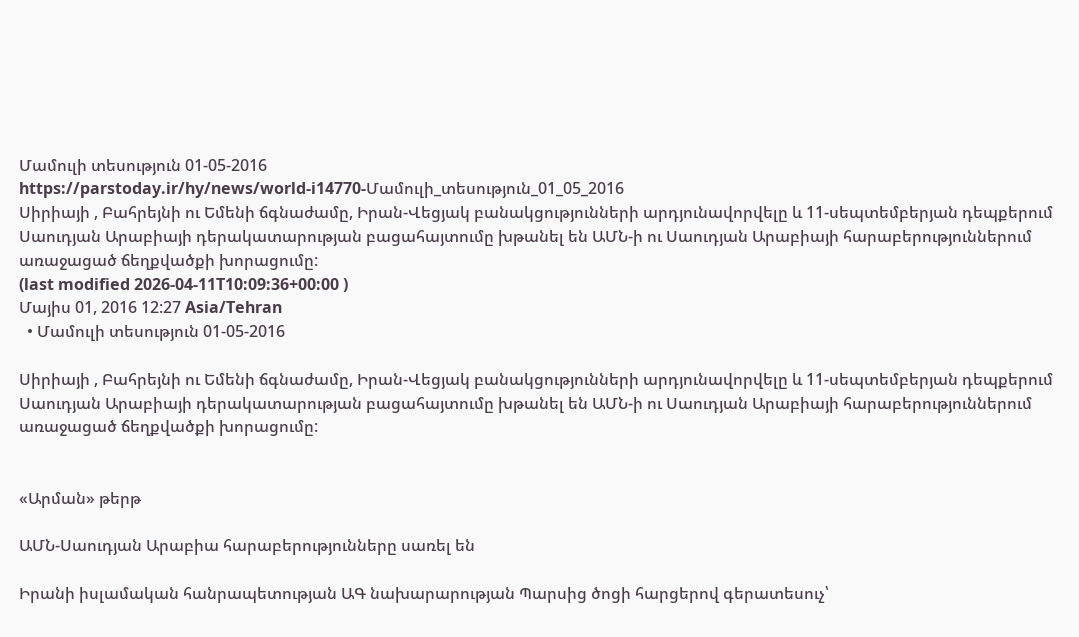Մամուլի տեսություն 01-05-2016
https://parstoday.ir/hy/news/world-i14770-Մամուլի_տեսություն_01_05_2016
Սիրիայի , Բահրեյնի ու Եմենի ճգնաժամը, Իրան-Վեցյակ բանակցությունների արդյունավորվելը և 11-սեպտեմբերյան դեպքերում Սաուդյան Արաբիայի դերակատարության բացահայտումը խթանել են ԱՄՆ-ի ու Սաուդյան Արաբիայի հարաբերություններում առաջացած ճեղքվածքի խորացումը:
(last modified 2026-04-11T10:09:36+00:00 )
Մայիս 01, 2016 12:27 Asia/Tehran
  • Մամուլի տեսություն 01-05-2016

Սիրիայի , Բահրեյնի ու Եմենի ճգնաժամը, Իրան-Վեցյակ բանակցությունների արդյունավորվելը և 11-սեպտեմբերյան դեպքերում Սաուդյան Արաբիայի դերակատարության բացահայտումը խթանել են ԱՄՆ-ի ու Սաուդյան Արաբիայի հարաբերություններում առաջացած ճեղքվածքի խորացումը:


«Արման» թերթ

ԱՄՆ-Սաուդյան Արաբիա հարաբերությունները սառել են

Իրանի իսլամական հանրապետության ԱԳ նախարարության Պարսից ծոցի հարցերով գերատեսուչ՝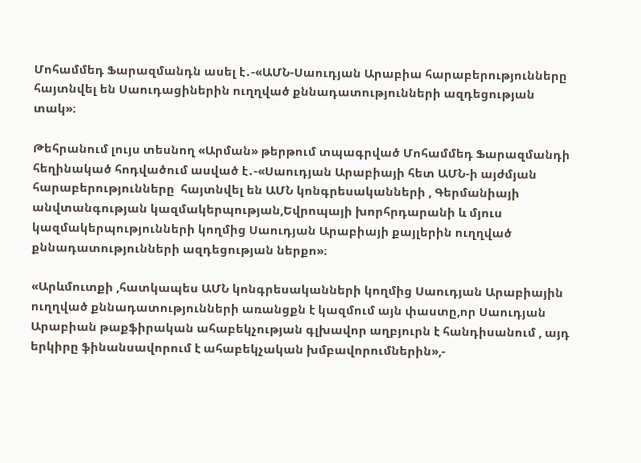Մոհամմեդ Ֆարազմանդն ասել է․-«ԱՄՆ-Սաուդյան Արաբիա հարաբերությունները հայտնվել են Սաուդացիներին ուղղված քննադատությունների ազդեցության տակ»։

Թեհրանում լույս տեսնող «Արման» թերթում տպագրված Մոհամմեդ Ֆարազմանդի հեղինակած հոդվածում ասված է․-«Սաուդյան Արաբիայի հետ ԱՄՆ-ի այժմյան հարաբերությունները  հայտնվել են ԱՄՆ կոնգրեսականների , Գերմանիայի անվտանգության կազմակերպության,Եվրոպայի խորհրդարանի և մյուս կազմակերպությունների կողմից Սաուդյան Արաբիայի քայլերին ուղղված քննադատությունների ազդեցության ներքո»։

«Արևմուտքի ,հատկապես ԱՄՆ կոնգրեսականների կողմից Սաուդյան Արաբիային ուղղված քննադատությունների առանցքն է կազմում այն փաստը,որ Սաուդյան Արաբիան թաքֆիրական ահաբեկչության գլխավոր աղբյուրն է հանդիսանում , այդ երկիրը ֆինանսավորում է ահաբեկչական խմբավորումներին»,-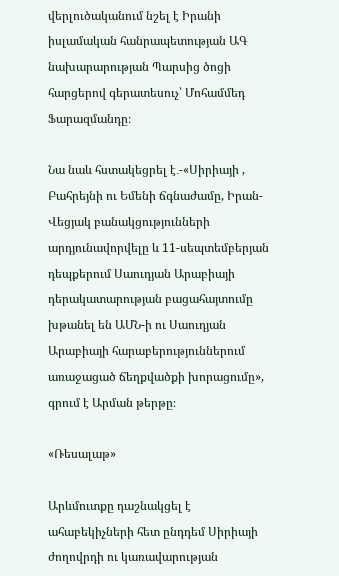վերլուծականում նշել է Իրանի իսլամական հանրապետության ԱԳ նախարարության Պարսից ծոցի հարցերով գերատեսուչ՝ Մոհամմեդ Ֆարազմանդը։

Նա նաև հստակեցրել է․-«Սիրիայի , Բահրեյնի ու Եմենի ճգնաժամը, Իրան-Վեցյակ բանակցությունների արդյունավորվելը և 11-սեպտեմբերյան դեպքերում Սաուդյան Արաբիայի դերակատարության բացահայտումը խթանել են ԱՄՆ-ի ու Սաուդյան Արաբիայի հարաբերություններում առաջացած ճեղքվածքի խորացումը», գրում է Արման թերթը։

«Ռեսալաթ»

Արևմուտքը դաշնակցել է ահաբեկիչների հետ ընդդեմ Սիրիայի ժողովրդի ու կառավարության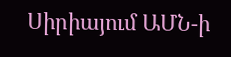Սիրիայում ԱՄՆ-ի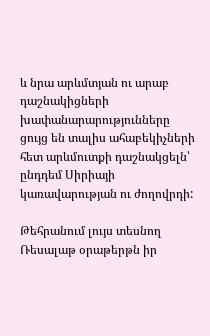և նրա արևմտյան ու արաբ դաշնակիցների խափանարարությունները ցույց են տալիս ահաբեկիչների հետ արևմուտքի դաշնակցելն՝ ընդդեմ Սիրիայի կառավարության ու ժողովրդի:

Թեհրանում լույս տեսնող Ռեսալաթ օրաթերթն իր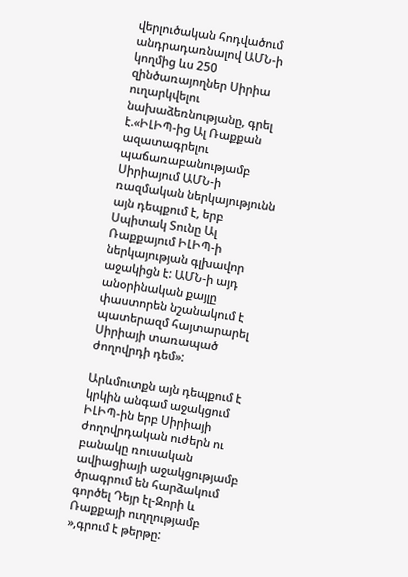վերլուծական հոդվածում անդրադառնալով ԱՄՆ-ի կողմից ևս 250 զինծառայողներ Սիրիա ուղարկվելու նախաձեռնությանը, գրել է.«ԻԼԻՊ-ից Ալ Ռաքքան ազատագրելու պաճառաբանությամբ Սիրիայում ԱՄՆ-ի ռազմական ներկայությունն այն դեպքում է, երբ Սպիտակ Տունը Ալ Ռաքքայում ԻԼԻՊ-ի ներկայության գլխավոր աջակիցն է: ԱՄՆ-ի այդ անօրինական քայլը փաստորեն նշանակում է պատերազմ հայտարարել Սիրիայի տառապած ժողովրդի դեմ»:

Արևմուտքն այն դեպքում է կրկին անգամ աջակցում ԻԼԻՊ-ին երբ Սիրիայի ժողովրդական ուժերն ու բանակը ռուսական ավիացիայի աջակցությամբ ծրագրում են հարձակում գործել Դեյր էլ-Զորի և Ռաքքայի ուղղությամբ »,գրում է թերթը: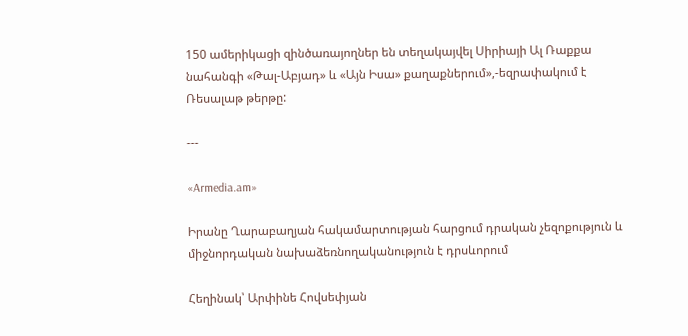150 ամերիկացի զինծառայողներ են տեղակայվել Սիրիայի Ալ Ռաքքա նահանգի «Թալ-Աբյադ» և «Այն Իսա» քաղաքներում»,-եզրափակում է Ռեսալաթ թերթը:

---

«Armedia.am»

Իրանը Ղարաբաղյան հակամարտության հարցում դրական չեզոքություն և միջնորդական նախաձեռնողականություն է դրսևորում

Հեղինակ՝ Արփինե Հովսեփյան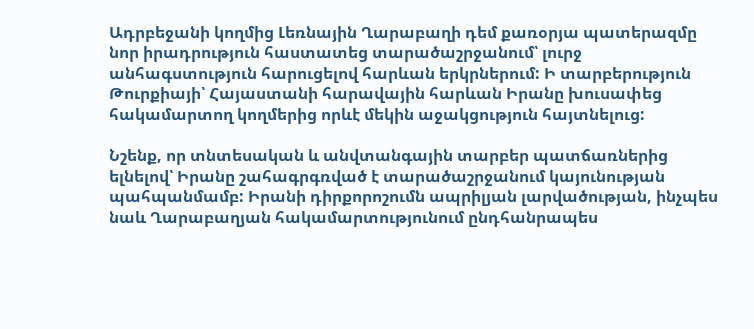Ադրբեջանի կողմից Լեռնային Ղարաբաղի դեմ քառօրյա պատերազմը նոր իրադրություն հաստատեց տարածաշրջանում՝ լուրջ անհագստություն հարուցելով հարևան երկրներում: Ի տարբերություն Թուրքիայի՝ Հայաստանի հարավային հարևան Իրանը խուսափեց հակամարտող կողմերից որևէ մեկին աջակցություն հայտնելուց:

Նշենք, որ տնտեսական և անվտանգային տարբեր պատճառներից ելնելով՝ Իրանը շահագրգռված է տարածաշրջանում կայունության պահպանմամբ: Իրանի դիրքորոշումն ապրիլյան լարվածության, ինչպես նաև Ղարաբաղյան հակամարտությունում ընդհանրապես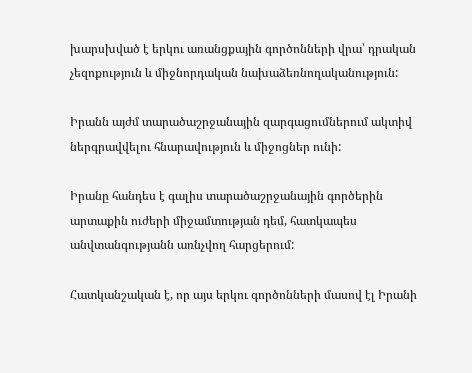խարսխված է երկու առանցքային գործոնների վրա՝ դրական չեզոքություն և միջնորդական նախաձեռնողականություն:

Իրանն այժմ տարածաշրջանային զարգացումներում ակտիվ ներգրավվելու հնարավություն և միջոցներ ունի:

Իրանը հանդես է գալիս տարածաշրջանային գործերին արտաքին ուժերի միջամտության դեմ, հատկապես անվտանգությանն առնչվող հարցերում:

Հատկանշական է, որ այս երկու գործոնների մասով էլ Իրանի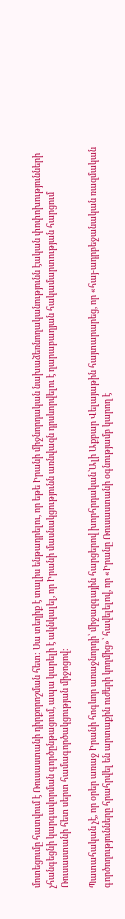մոտեցումը հատվում է Ռուսաստանի դիրքորոշման հետ: Սա տեղիք է տալիս ենթադրելու, որ եթե Իրանի միջնորդական նախաձեռնողականությունն էական փոփոխությունների չհանգեցնի կարգավորման գործընթացում, ապա կարելի է ակնկալել, որ Իրանի մասնակցությունն առնվազն դրսևորվելու է ղարաբաղյան հակամարտության հարցում Ռուսաստանի հետ սերտ համագործակցության միջոցով:

Պատահական չէ, որ օրեր առաջ Իրանի հոգևոր առաջնորդի՝ միջազգային հարցերով խորհրդական՝Ալի Աքբար Վելայաթին հայտարարեց, որ «հայ-ադրբեջանական ռազմական գործողությունները հրահրվել են արտաքին ուժերի կողմից»՝ հավելելով, որ «Իրանը Ռուսաստանի օգնությամբ կարող է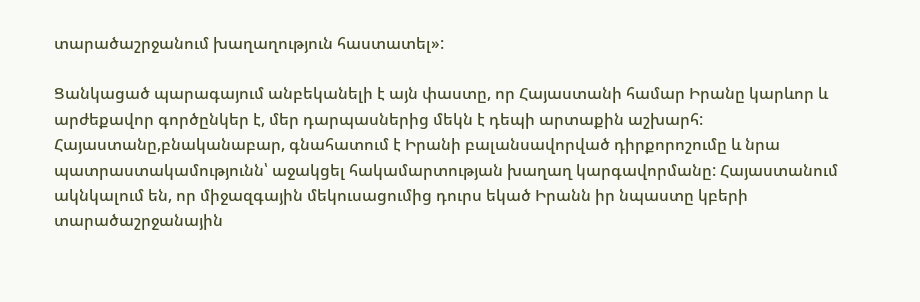տարածաշրջանում խաղաղություն հաստատել»:

Ցանկացած պարագայում անբեկանելի է այն փաստը, որ Հայաստանի համար Իրանը կարևոր և արժեքավոր գործընկեր է, մեր դարպասներից մեկն է դեպի արտաքին աշխարհ: Հայաստանը,բնականաբար, գնահատում է Իրանի բալանսավորված դիրքորոշումը և նրա պատրաստակամությունն՝ աջակցել հակամարտության խաղաղ կարգավորմանը: Հայաստանում ակնկալում են, որ միջազգային մեկուսացումից դուրս եկած Իրանն իր նպաստը կբերի տարածաշրջանային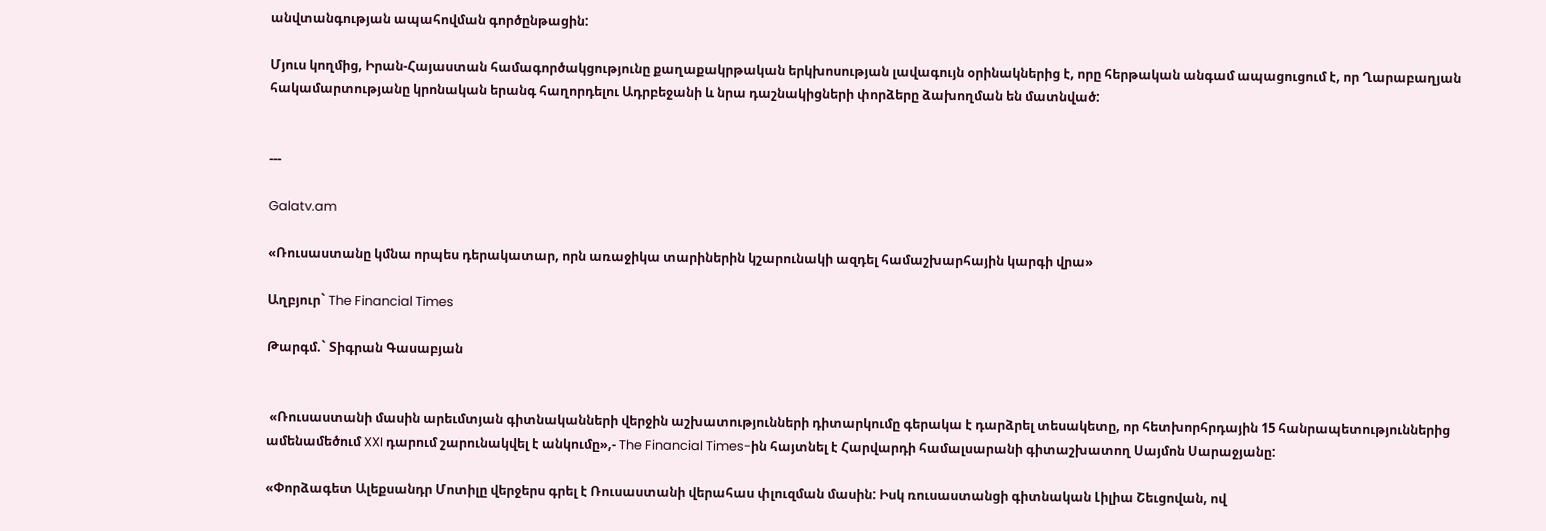անվտանգության ապահովման գործընթացին:

Մյուս կողմից, Իրան-Հայաստան համագործակցությունը քաղաքակրթական երկխոսության լավագույն օրինակներից է, որը հերթական անգամ ապացուցում է, որ Ղարաբաղյան հակամարտությանը կրոնական երանգ հաղորդելու Ադրբեջանի և նրա դաշնակիցների փորձերը ձախողման են մատնված:


---

Galatv.am

«Ռուսաստանը կմնա որպես դերակատար, որն առաջիկա տարիներին կշարունակի ազդել համաշխարհային կարգի վրա»

Աղբյուր` The Financial Times

Թարգմ.` Տիգրան Գասաբյան


 «Ռուսաստանի մասին արեւմտյան գիտնականների վերջին աշխատությունների դիտարկումը գերակա է դարձրել տեսակետը, որ հետխորհրդային 15 հանրապետություններից ամենամեծում XXI դարում շարունակվել է անկումը»,- The Financial Times-ին հայտնել է Հարվարդի համալսարանի գիտաշխատող Սայմոն Սարաջյանը:

«Փորձագետ Ալեքսանդր Մոտիլը վերջերս գրել է Ռուսաստանի վերահաս փլուզման մասին: Իսկ ռուսաստանցի գիտնական Լիլիա Շեւցովան, ով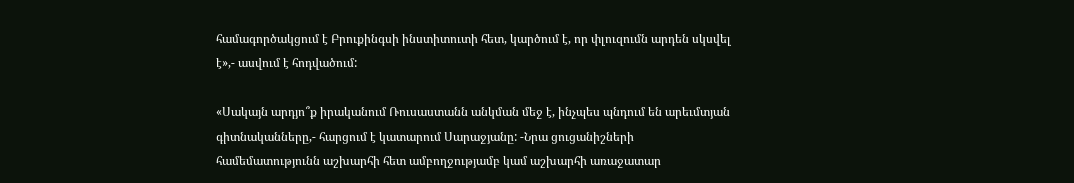համագործակցում է Բրուքինգսի ինստիտուտի հետ, կարծում է, որ փլուզումն արդեն սկսվել է»,- ասվում է հոդվածում:

«Սակայն արդյո՞ք իրականում Ռուսաստանն անկման մեջ է, ինչպես պնդում են արեւմտյան գիտնականները,- հարցում է կատարում Սարաջյանը: -Նրա ցուցանիշների համեմատությունն աշխարհի հետ ամբողջությամբ կամ աշխարհի առաջատար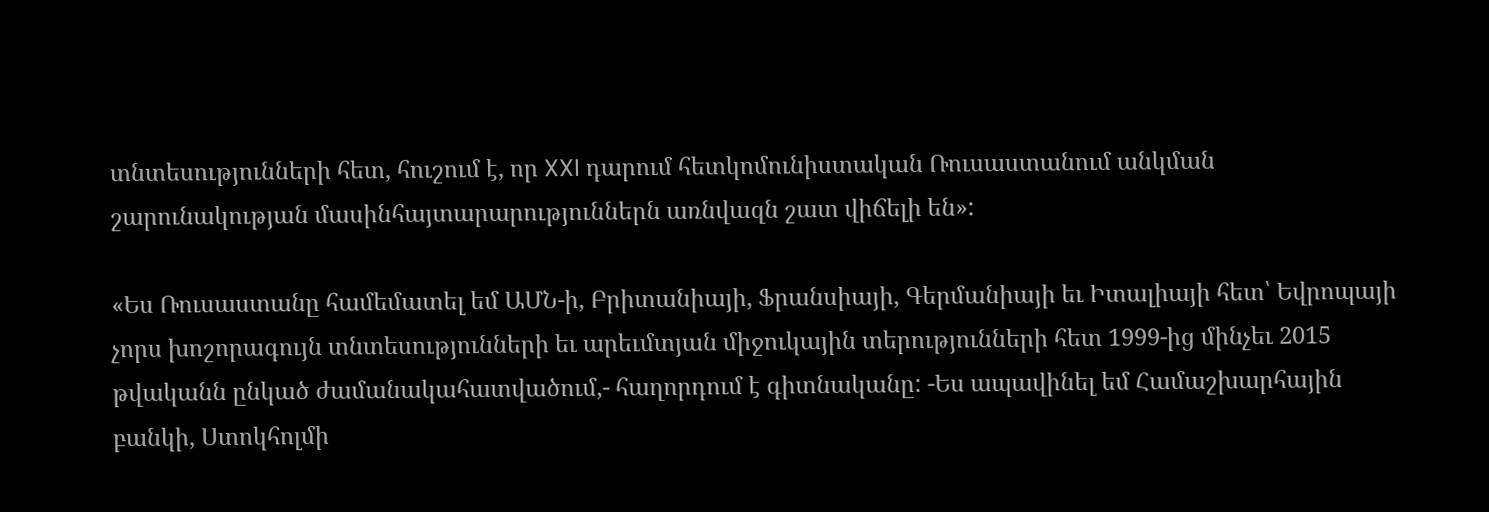տնտեսությունների հետ, հուշում է, որ XXI դարում հետկոմունիստական Ռուսաստանում անկման շարունակության մասինհայտարարություններն առնվազն շատ վիճելի են»:

«Ես Ռուսաստանը համեմատել եմ ԱՄՆ-ի, Բրիտանիայի, Ֆրանսիայի, Գերմանիայի եւ Իտալիայի հետ՝ Եվրոպայի չորս խոշորագույն տնտեսությունների եւ արեւմտյան միջուկային տերությունների հետ 1999-ից մինչեւ 2015 թվականն ընկած ժամանակահատվածում,- հաղորդում է գիտնականը: -Ես ապավինել եմ Համաշխարհային բանկի, Ստոկհոլմի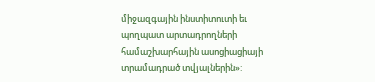միջազգային ինստիտուտի եւ պողպատ արտադրողների համաշխարհային ասոցիացիայի տրամադրած տվյալներին»: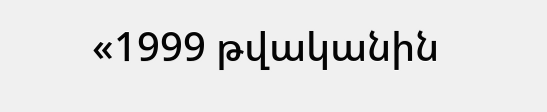«1999 թվականին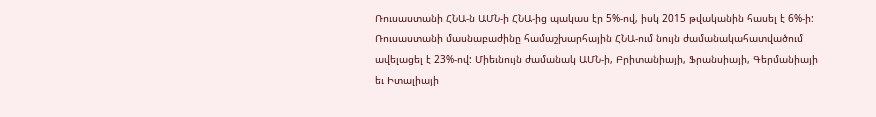Ռուսաստանի ՀՆԱ-ն ԱՄՆ-ի ՀՆԱ-ից պակաս էր 5%-ով, իսկ 2015 թվականին հասել է 6%-ի: Ռուսաստանի մասնաբաժինը համաշխարհային ՀՆԱ-ում նույն ժամանակահատվածում ավելացել է 23%-ով: Միեւնույն ժամանակ ԱՄՆ-ի, Բրիտանիայի, Ֆրանսիայի, Գերմանիայի եւ Իտալիայի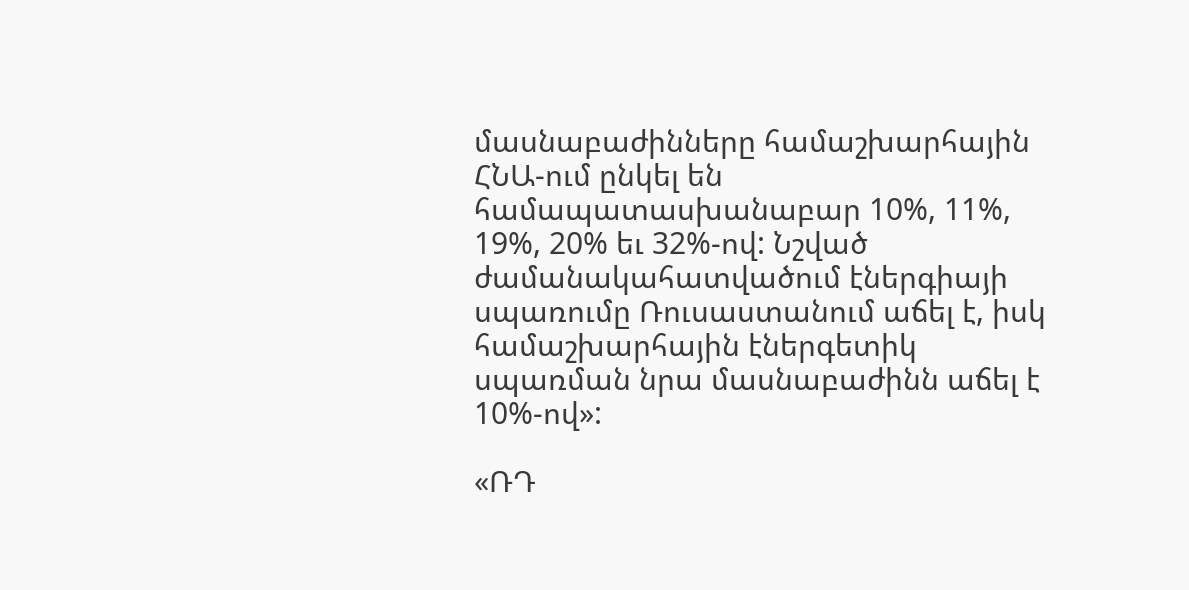մասնաբաժինները համաշխարհային ՀՆԱ-ում ընկել են համապատասխանաբար 10%, 11%, 19%, 20% եւ 32%-ով: Նշված ժամանակահատվածում էներգիայի սպառումը Ռուսաստանում աճել է, իսկ համաշխարհային էներգետիկ սպառման նրա մասնաբաժինն աճել է 10%-ով»:

«ՌԴ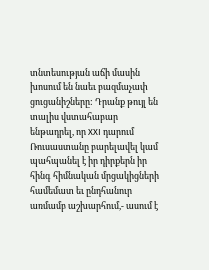տնտեսության աճի մասին խոսում են նաեւ բազմաչափ ցուցանիշները: Դրանք թույլ են տալիս վստահաբար ենթադրել, որ XXI դարում Ռուսաստանը բարելավել կամ պահպանել է իր դիրքերն իր հինգ հիմնական մրցակիցների համեմատ եւ ընդհանուր առմամբ աշխարհում,- ասում է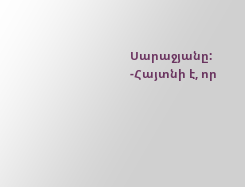Սարաջյանը: -Հայտնի է, որ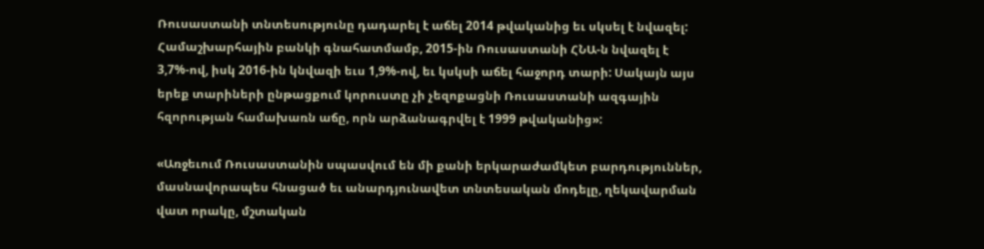Ռուսաստանի տնտեսությունը դադարել է աճել 2014 թվականից եւ սկսել է նվազել: Համաշխարհային բանկի գնահատմամբ, 2015-ին Ռուսաստանի ՀՆԱ-ն նվազել է 3,7%-ով, իսկ 2016-ին կնվազի եւս 1,9%-ով, եւ կսկսի աճել հաջորդ տարի: Սակայն այս երեք տարիների ընթացքում կորուստը չի չեզոքացնի Ռուսաստանի ազգային հզորության համախառն աճը, որն արձանագրվել է 1999 թվականից»:

«Առջեւում Ռուսաստանին սպասվում են մի քանի երկարաժամկետ բարդություններ, մասնավորապես հնացած եւ անարդյունավետ տնտեսական մոդելը, ղեկավարման վատ որակը, մշտական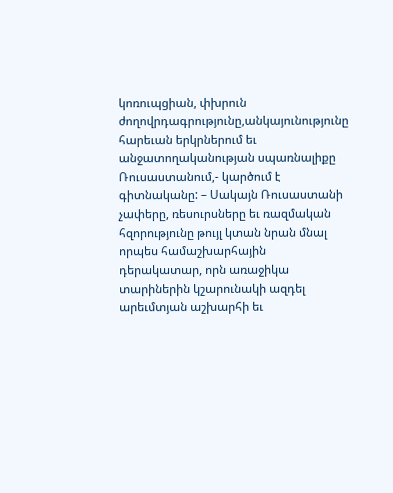կոռուպցիան, փխրուն ժողովրդագրությունը,անկայունությունը հարեւան երկրներում եւ անջատողականության սպառնալիքը Ռուսաստանում,- կարծում է գիտնականը: – Սակայն Ռուսաստանի չափերը, ռեսուրսները եւ ռազմական հզորությունը թույլ կտան նրան մնալ որպես համաշխարհային դերակատար, որն առաջիկա տարիներին կշարունակի ազդել արեւմտյան աշխարհի եւ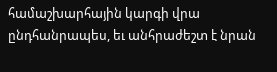համաշխարհային կարգի վրա ընդհանրապես, եւ անհրաժեշտ է նրան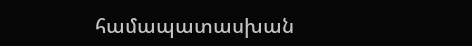համապատասխան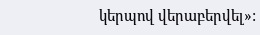կերպով վերաբերվել»: